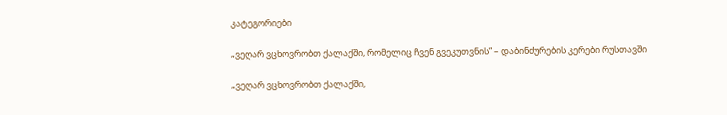კატეგორიები

„ვეღარ ვცხოვრობთ ქალაქში, რომელიც ჩვენ გვეკუთვნის” – დაბინძურების კერები რუსთავში

„ვეღარ ვცხოვრობთ ქალაქში,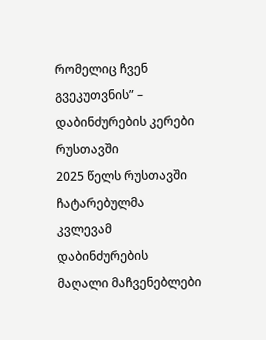რომელიც ჩვენ გვეკუთვნის” – დაბინძურების კერები რუსთავში
2025 წელს რუსთავში ჩატარებულმა კვლევამ დაბინძურების მაღალი მაჩვენებლები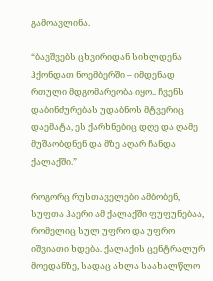გამოავლინა.

“ბავშვებს ცხვირიდან სიხლდენა ჰქონდათ ნოემბერში – იმდენად რთული მდგომარეობა იყო.. ჩვენს დაბინძურებას უდაბნოს მტვერიც დაემატა, ეს ქარხნებიც დღე და ღამე მუშაობდნენ და მზე აღარ ჩანდა ქალაქში.”

როგორც რუსთაველები ამბობენ, სუფთა ჰაერი ამ ქალაქში ფუფუნებაა, რომელიც სულ უფრო და უფრო იშვიათი ხდება. ქალაქის ცენტრალურ მოედანზე, სადაც ახლა საახალწლო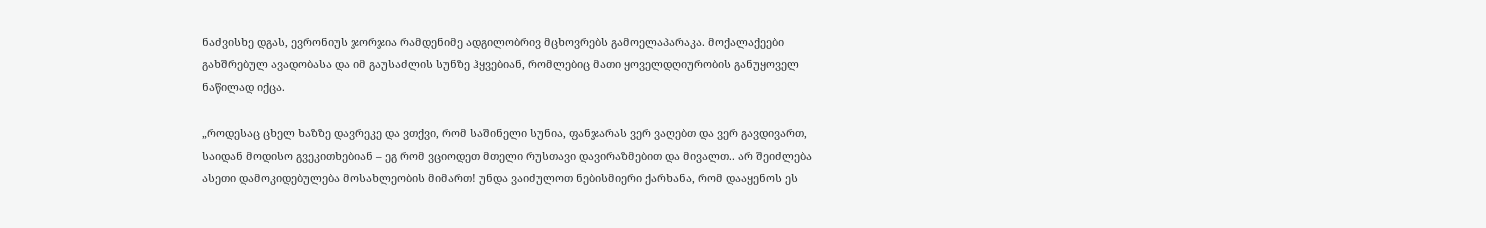ნაძვისხე დგას, ევრონიუს ჯორჯია რამდენიმე ადგილობრივ მცხოვრებს გამოელაპარაკა. მოქალაქეები გახშრებულ ავადობასა და იმ გაუსაძლის სუნზე ჰყვებიან, რომლებიც მათი ყოველდღიურობის განუყოველ ნაწილად იქცა.

„როდესაც ცხელ ხაზზე დავრეკე და ვთქვი, რომ საშინელი სუნია, ფანჯარას ვერ ვაღებთ და ვერ გავდივართ, საიდან მოდისო გვეკითხებიან – ეგ რომ ვციოდეთ მთელი რუსთავი დავირაზმებით და მივალთ.. არ შეიძლება ასეთი დამოკიდებულება მოსახლეობის მიმართ! უნდა ვაიძულოთ ნებისმიერი ქარხანა, რომ დააყენოს ეს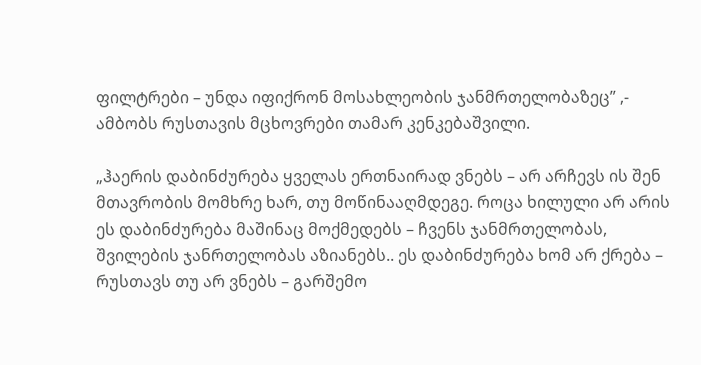ფილტრები – უნდა იფიქრონ მოსახლეობის ჯანმრთელობაზეც” ,- ამბობს რუსთავის მცხოვრები თამარ კენკებაშვილი.

„ჰაერის დაბინძურება ყველას ერთნაირად ვნებს – არ არჩევს ის შენ მთავრობის მომხრე ხარ, თუ მოწინააღმდეგე. როცა ხილული არ არის ეს დაბინძურება მაშინაც მოქმედებს – ჩვენს ჯანმრთელობას, შვილების ჯანრთელობას აზიანებს.. ეს დაბინძურება ხომ არ ქრება – რუსთავს თუ არ ვნებს – გარშემო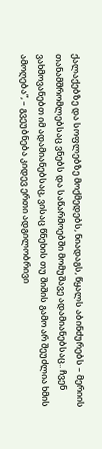ქალაქებზე და სოფლებზე მოქმედებს, ნიადაგს, წყალს აბინძურებს – მერიის თანამშრომლებსაც ვნებს და საწარმოებში მომუშავე ადამიანებსაც.. ჩვენ ვახმოვანებთ იმ ადამიანებსაც, ვისაც წნეხის თუ შიშის გამო არ შეუძლია ხმის ამოღება”, – გვეუბნება კიდევ ერთი ადგილობრივი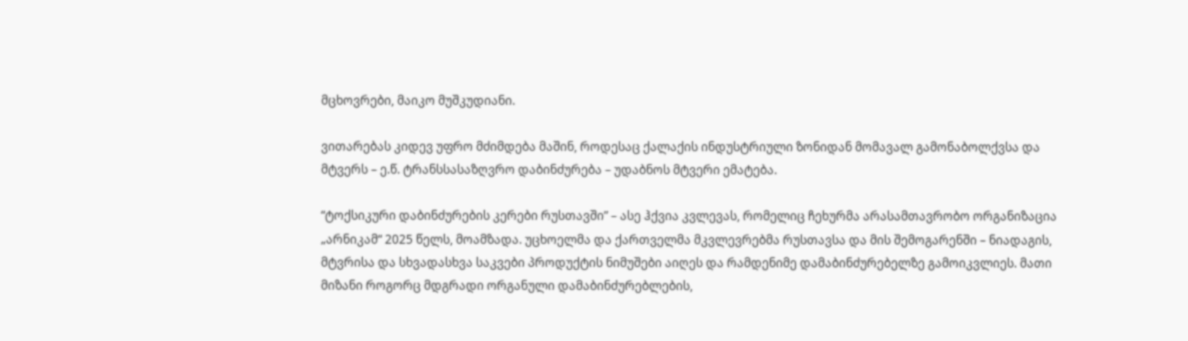მცხოვრები, მაიკო მუშკუდიანი.

ვითარებას კიდევ უფრო მძიმდება მაშინ, როდესაც ქალაქის ინდუსტრიული ზონიდან მომავალ გამონაბოლქვსა და მტვერს – ე.წ. ტრანსსასაზღვრო დაბინძურება – უდაბნოს მტვერი ემატება.

“ტოქსიკური დაბინძურების კერები რუსთავში” – ასე ჰქვია კვლევას, რომელიც ჩეხურმა არასამთავრობო ორგანიზაცია „არნიკამ“ 2025 წელს, მოამზადა. უცხოელმა და ქართველმა მკვლევრებმა რუსთავსა და მის შემოგარენში – ნიადაგის, მტვრისა და სხვადასხვა საკვები პროდუქტის ნიმუშები აიღეს და რამდენიმე დამაბინძურებელზე გამოიკვლიეს. მათი მიზანი როგორც მდგრადი ორგანული დამაბინძურებლების,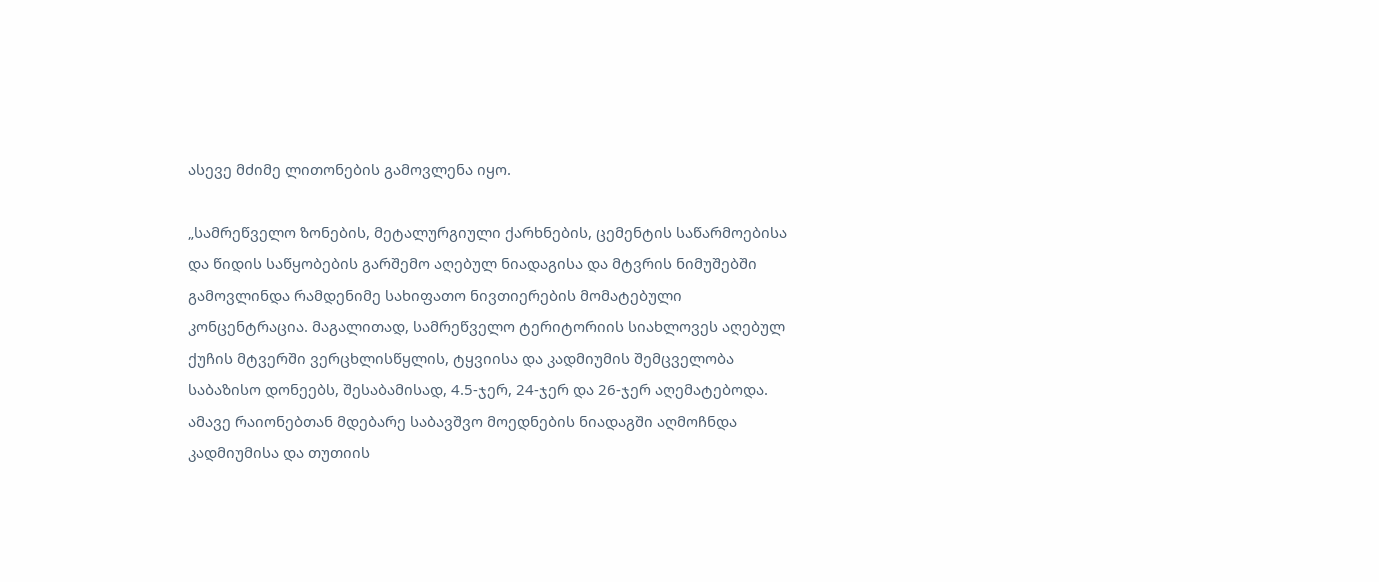ასევე მძიმე ლითონების გამოვლენა იყო.

„სამრეწველო ზონების, მეტალურგიული ქარხნების, ცემენტის საწარმოებისა და წიდის საწყობების გარშემო აღებულ ნიადაგისა და მტვრის ნიმუშებში გამოვლინდა რამდენიმე სახიფათო ნივთიერების მომატებული კონცენტრაცია. მაგალითად, სამრეწველო ტერიტორიის სიახლოვეს აღებულ ქუჩის მტვერში ვერცხლისწყლის, ტყვიისა და კადმიუმის შემცველობა საბაზისო დონეებს, შესაბამისად, 4.5-ჯერ, 24-ჯერ და 26-ჯერ აღემატებოდა. ამავე რაიონებთან მდებარე საბავშვო მოედნების ნიადაგში აღმოჩნდა კადმიუმისა და თუთიის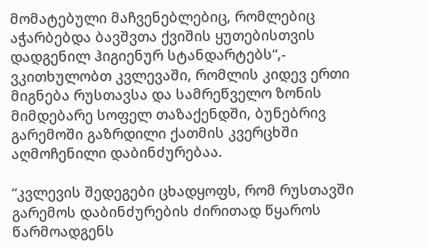მომატებული მაჩვენებლებიც, რომლებიც აჭარბებდა ბავშვთა ქვიშის ყუთებისთვის დადგენილ ჰიგიენურ სტანდარტებს“,- ვკითხულობთ კვლევაში, რომლის კიდევ ერთი მიგნება რუსთავსა და სამრეწველო ზონის მიმდებარე სოფელ თაზაქენდში, ბუნებრივ გარემოში გაზრდილი ქათმის კვერცხში აღმოჩენილი დაბინძურებაა.

“კვლევის შედეგები ცხადყოფს, რომ რუსთავში გარემოს დაბინძურების ძირითად წყაროს წარმოადგენს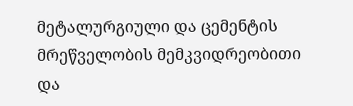მეტალურგიული და ცემენტის მრეწველობის მემკვიდრეობითი და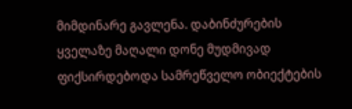მიმდინარე გავლენა. დაბინძურების ყველაზე მაღალი დონე მუდმივად ფიქსირდებოდა სამრეწველო ობიექტების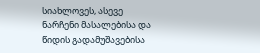სიახლოვეს, ასევე ნარჩენი მასალებისა და წიდის გადამუშავებისა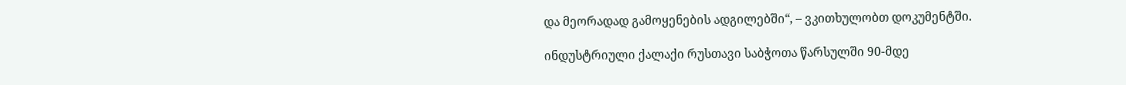და მეორადად გამოყენების ადგილებში“, – ვკითხულობთ დოკუმენტში.

ინდუსტრიული ქალაქი რუსთავი საბჭოთა წარსულში 90-მდე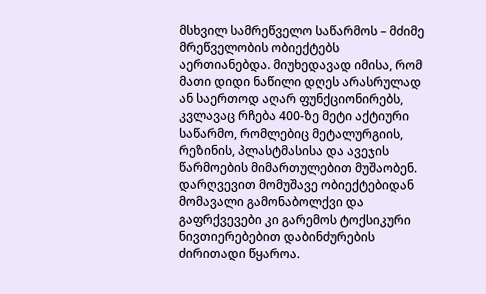მსხვილ სამრეწველო საწარმოს – მძიმე მრეწველობის ობიექტებს აერთიანებდა. მიუხედავად იმისა, რომ მათი დიდი ნაწილი დღეს არასრულად ან საერთოდ აღარ ფუნქციონირებს, კვლავაც რჩება 400-ზე მეტი აქტიური საწარმო, რომლებიც მეტალურგიის, რეზინის, პლასტმასისა და ავეჯის წარმოების მიმართულებით მუშაობენ. დარღვევით მომუშავე ობიექტებიდან მომავალი გამონაბოლქვი და გაფრქვევები კი გარემოს ტოქსიკური ნივთიერებებით დაბინძურების ძირითადი წყაროა.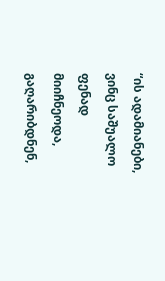“ის ადამიანები, ვინც საშუალო ფენად მიიჩნეოდა, გაღარიბდნენ,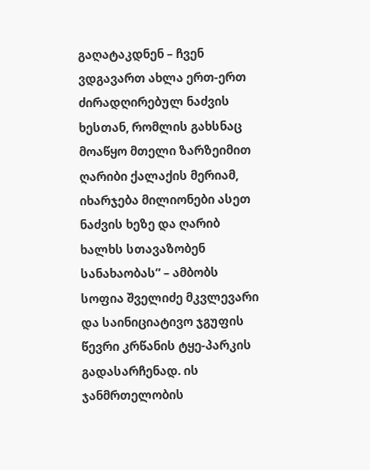გაღატაკდნენ – ჩვენ ვდგავართ ახლა ერთ-ერთ ძირადღირებულ ნაძვის ხესთან, რომლის გახსნაც მოაწყო მთელი ზარზეიმით ღარიბი ქალაქის მერიამ, იხარჯება მილიონები ასეთ ნაძვის ხეზე და ღარიბ ხალხს სთავაზობენ სანახაობას” – ამბობს სოფია შველიძე მკვლევარი და საინიციატივო ჯგუფის წევრი კრწანის ტყე-პარკის გადასარჩენად. ის ჯანმრთელობის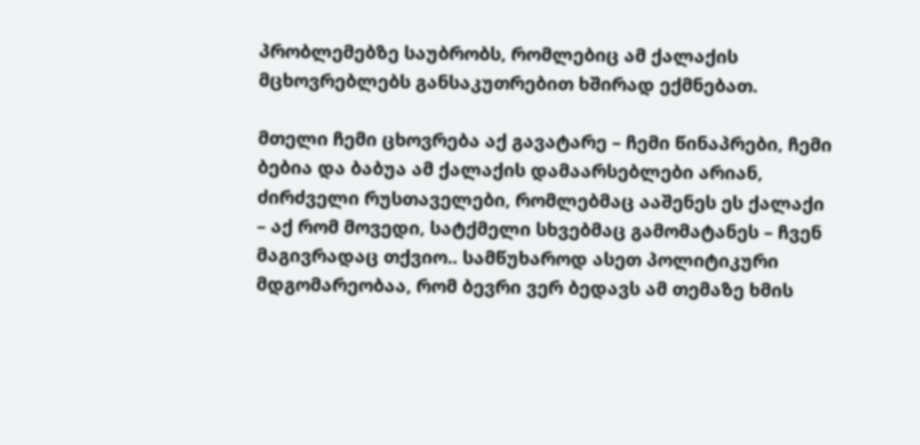პრობლემებზე საუბრობს, რომლებიც ამ ქალაქის მცხოვრებლებს განსაკუთრებით ხშირად ექმნებათ.

მთელი ჩემი ცხოვრება აქ გავატარე – ჩემი წინაპრები, ჩემი ბებია და ბაბუა ამ ქალაქის დამაარსებლები არიან, ძირძველი რუსთაველები, რომლებმაც ააშენეს ეს ქალაქი – აქ რომ მოვედი, სატქმელი სხვებმაც გამომატანეს – ჩვენ მაგივრადაც თქვიო.. სამწუხაროდ ასეთ პოლიტიკური მდგომარეობაა, რომ ბევრი ვერ ბედავს ამ თემაზე ხმის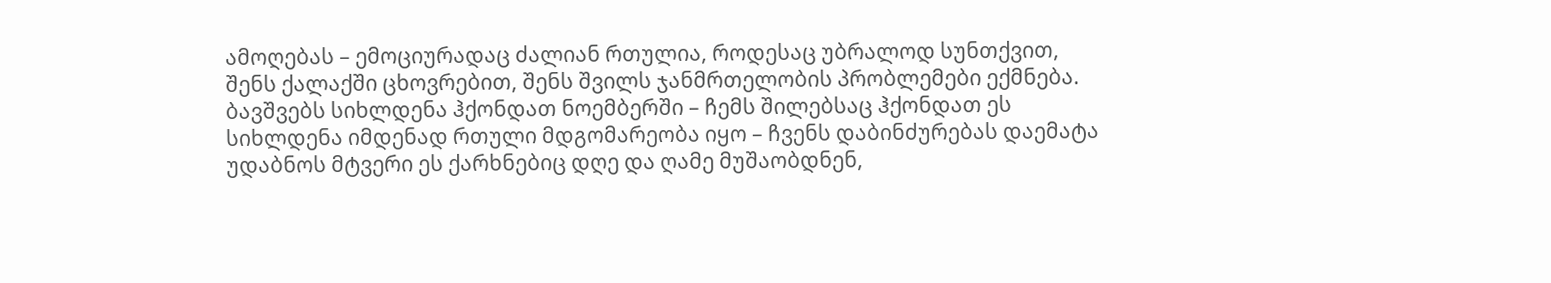ამოღებას – ემოციურადაც ძალიან რთულია, როდესაც უბრალოდ სუნთქვით, შენს ქალაქში ცხოვრებით, შენს შვილს ჯანმრთელობის პრობლემები ექმნება. ბავშვებს სიხლდენა ჰქონდათ ნოემბერში – ჩემს შილებსაც ჰქონდათ ეს სიხლდენა იმდენად რთული მდგომარეობა იყო – ჩვენს დაბინძურებას დაემატა უდაბნოს მტვერი ეს ქარხნებიც დღე და ღამე მუშაობდნენ,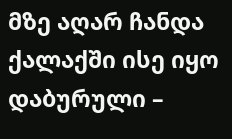მზე აღარ ჩანდა ქალაქში ისე იყო დაბურული –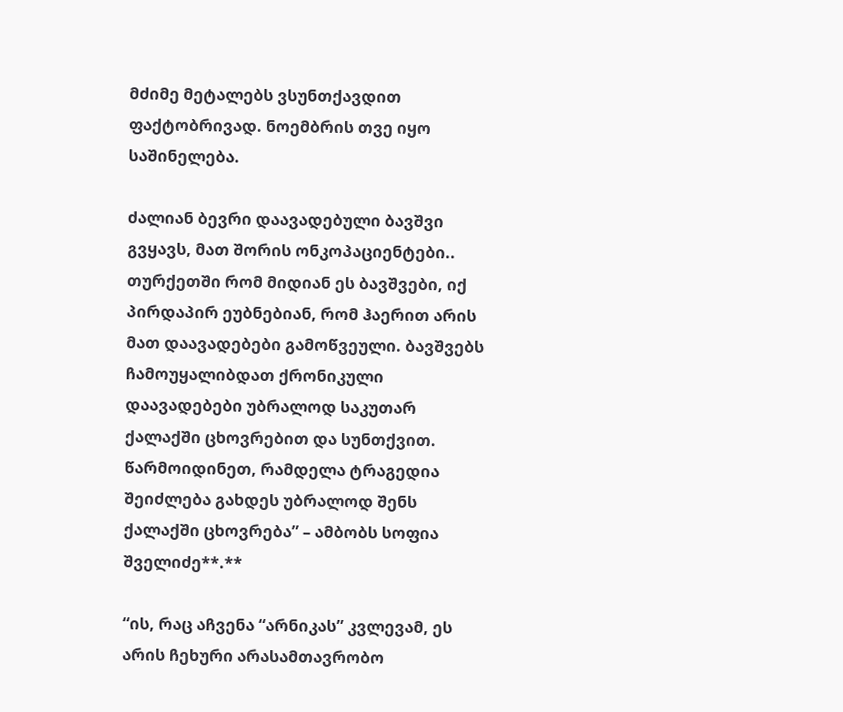მძიმე მეტალებს ვსუნთქავდით ფაქტობრივად. ნოემბრის თვე იყო საშინელება.

ძალიან ბევრი დაავადებული ბავშვი გვყავს, მათ შორის ონკოპაციენტები.. თურქეთში რომ მიდიან ეს ბავშვები, იქ პირდაპირ ეუბნებიან, რომ ჰაერით არის მათ დაავადებები გამოწვეული. ბავშვებს ჩამოუყალიბდათ ქრონიკული დაავადებები უბრალოდ საკუთარ ქალაქში ცხოვრებით და სუნთქვით. წარმოიდინეთ, რამდელა ტრაგედია შეიძლება გახდეს უბრალოდ შენს ქალაქში ცხოვრება” – ამბობს სოფია შველიძე**.**

“ის, რაც აჩვენა “არნიკას” კვლევამ, ეს არის ჩეხური არასამთავრობო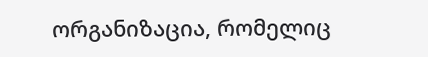ორგანიზაცია, რომელიც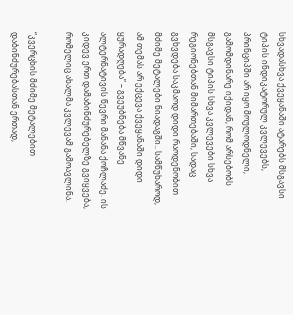სხვადასხვა ქვეყანაში ატარებს მსგავსი ტიპის ინდიკატორულ კვლევებს, პრინციპში არ იყო მოულოდნელი, გამომდინარე იქიდან, რომ არსებობს მსგავსი ტიპის სხვა კვლევები სხვა რეგიონებთან მიმართებაში, სადაც გვხვდება საკმაოდ დიდი რაოდენობით მძიმე მეტალები ნიადაგში.. სამწუხაროდ, ამ თემას არ ექცევა ქვეყანაში დიდი ყურადღება” – გვეუბნება მწვანე ალტერნატივის წევრი მანანა ქოჩლაძე. ის კიდევ ერთ დამაბინძურებელზე გვიყვება, რომელიც ახალმა კვლევამ გამოავლინა.

“კვერცხის მძიმე მეტალებით დაბინძურებასთან ერთად,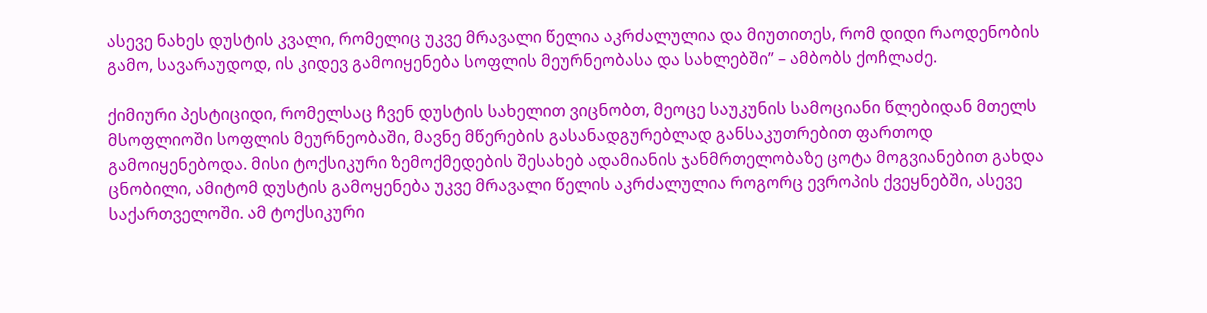ასევე ნახეს დუსტის კვალი, რომელიც უკვე მრავალი წელია აკრძალულია და მიუთითეს, რომ დიდი რაოდენობის გამო, სავარაუდოდ, ის კიდევ გამოიყენება სოფლის მეურნეობასა და სახლებში” – ამბობს ქოჩლაძე.

ქიმიური პესტიციდი, რომელსაც ჩვენ დუსტის სახელით ვიცნობთ, მეოცე საუკუნის სამოციანი წლებიდან მთელს მსოფლიოში სოფლის მეურნეობაში, მავნე მწერების გასანადგურებლად განსაკუთრებით ფართოდ გამოიყენებოდა. მისი ტოქსიკური ზემოქმედების შესახებ ადამიანის ჯანმრთელობაზე ცოტა მოგვიანებით გახდა ცნობილი, ამიტომ დუსტის გამოყენება უკვე მრავალი წელის აკრძალულია როგორც ევროპის ქვეყნებში, ასევე საქართველოში. ამ ტოქსიკური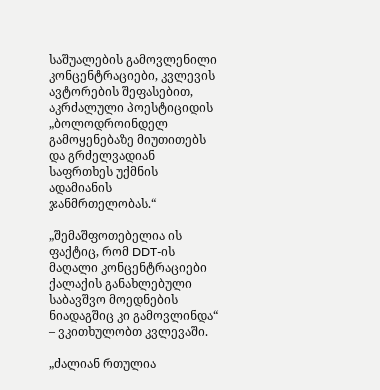საშუალების გამოვლენილი კონცენტრაციები, კვლევის ავტორების შეფასებით, აკრძალული პოესტიციდის „ბოლოდროინდელ გამოყენებაზე მიუთითებს და გრძელვადიან საფრთხეს უქმნის ადამიანის ჯანმრთელობას.“

„შემაშფოთებელია ის ფაქტიც, რომ DDT-ის მაღალი კონცენტრაციები ქალაქის განახლებული საბავშვო მოედნების ნიადაგშიც კი გამოვლინდა“ – ვკითხულობთ კვლევაში.

„ძალიან რთულია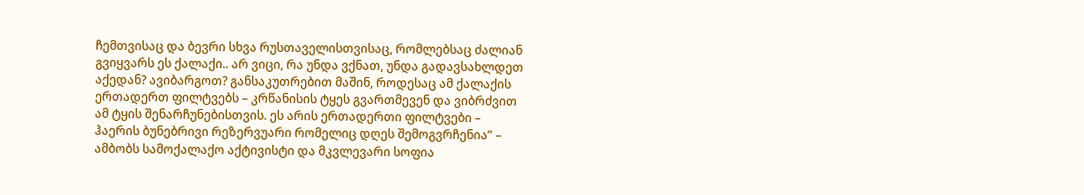ჩემთვისაც და ბევრი სხვა რუსთაველისთვისაც, რომლებსაც ძალიან გვიყვარს ეს ქალაქი.. არ ვიცი, რა უნდა ვქნათ, უნდა გადავსახლდეთ აქედან? ავიბარგოთ? განსაკუთრებით მაშინ, როდესაც ამ ქალაქის ერთადერთ ფილტვებს – კრწანისის ტყეს გვართმევენ და ვიბრძვით ამ ტყის შენარჩუნებისთვის. ეს არის ერთადერთი ფილტვები – ჰაერის ბუნებრივი რეზერვუარი რომელიც დღეს შემოგვრჩენია” – ამბობს სამოქალაქო აქტივისტი და მკვლევარი სოფია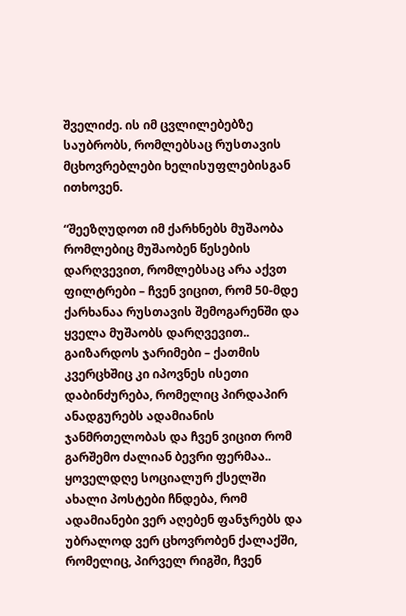შველიძე. ის იმ ცვლილებებზე საუბრობს, რომლებსაც რუსთავის მცხოვრებლები ხელისუფლებისგან ითხოვენ.

“შეეზღუდოთ იმ ქარხნებს მუშაობა რომლებიც მუშაობენ წესების დარღვევით, რომლებსაც არა აქვთ ფილტრები – ჩვენ ვიცით, რომ 50-მდე ქარხანაა რუსთავის შემოგარენში და ყველა მუშაობს დარღვევით.. გაიზარდოს ჯარიმები – ქათმის კვერცხშიც კი იპოვნეს ისეთი დაბინძურება, რომელიც პირდაპირ ანადგურებს ადამიანის ჯანმრთელობას და ჩვენ ვიცით რომ გარშემო ძალიან ბევრი ფერმაა.. ყოველდღე სოციალურ ქსელში ახალი პოსტები ჩნდება, რომ ადამიანები ვერ აღებენ ფანჯრებს და უბრალოდ ვერ ცხოვრობენ ქალაქში, რომელიც, პირველ რიგში, ჩვენ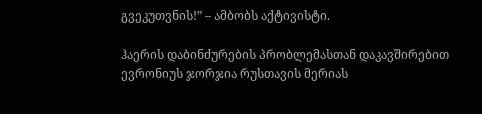გვეკუთვნის!” – ამბობს აქტივისტი.

ჰაერის დაბინძურების პრობლემასთან დაკავშირებით ევრონიუს ჯორჯია რუსთავის მერიას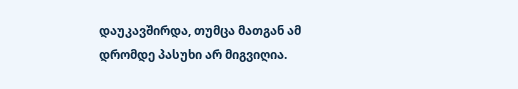დაუკავშირდა, თუმცა მათგან ამ დრომდე პასუხი არ მიგვიღია.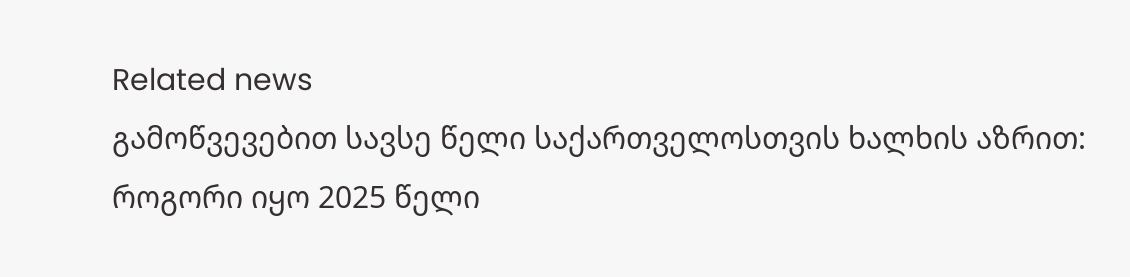Related news
გამოწვევებით სავსე წელი საქართველოსთვის ხალხის აზრით: როგორი იყო 2025 წელი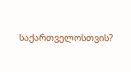საქართველოსთვის?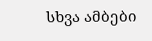სხვა ამბები